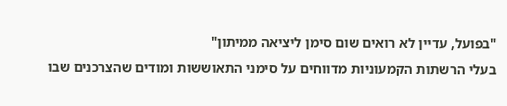"בפועל, עדיין לא רואים שום סימן ליציאה ממיתון"
בעלי הרשתות הקמעוניות מדווחים על סימני התאוששות ומודים שהצרכנים שבו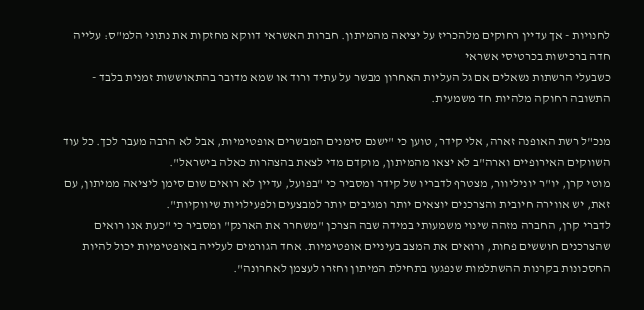לחנויות - אך עדיין רחוקים מלהכריז על יציאה מהמיתון. חברות האשראי דווקא מחזקות את נתוני הלמ"ס: עלייה חדה ברכישות בכרטיסי אשראי
כשבעלי הרשתות נשאלים אם גל העליות האחרון מבשר על עתיד ורוד או שמא מדובר בהתאוששות זמנית בלבד - התשובה רחוקה מלהיות חד משמעית.

מנכ"ל רשת האופנה זארה, אלי קידר, טוען כי "ישנם סימנים המבשרים אופטימיות, אבל לא הרבה מעבר לכך. כל עוד השווקים האירופיים וארה"ב לא יצאו מהמיתון, מוקדם מדי לצאת בהצהרות כאלה בישראל".
מוטי קרן, יו"ר יוניליוור, מצטרף לדבריו של קידר ומסביר כי "בפועל, עדיין לא רואים שום סימן ליציאה ממיתון, עם זאת, יש אווירה חיובית והצרכנים יוצאים יותר ומגיבים יותר למבצעים ולפעילויות שיווקיות".
לדברי קרן, החברה מזהה שינוי משמעותי במידה שבה הצרכן "משחרר את הארנק" ומסביר כי "כעת אנו רואים שהצרכנים חוששים פחות, ורואים את המצב בעיניים אופטימיות. אחד הגורמים לעלייה באופטימיות יכול להיות החסכונות בקרנות ההשתלמות שנפגעו בתחילת המיתון וחזרו לעצמן לאחרונה".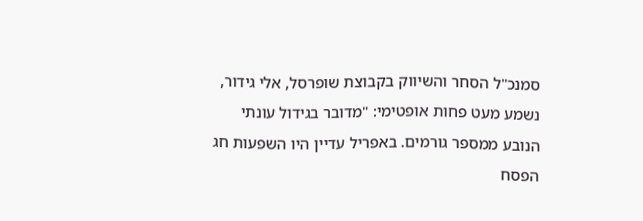סמנכ"ל הסחר והשיווק בקבוצת שופרסל, אלי גידור, נשמע מעט פחות אופטימי: "מדובר בגידול עונתי הנובע ממספר גורמים. באפריל עדיין היו השפעות חג הפסח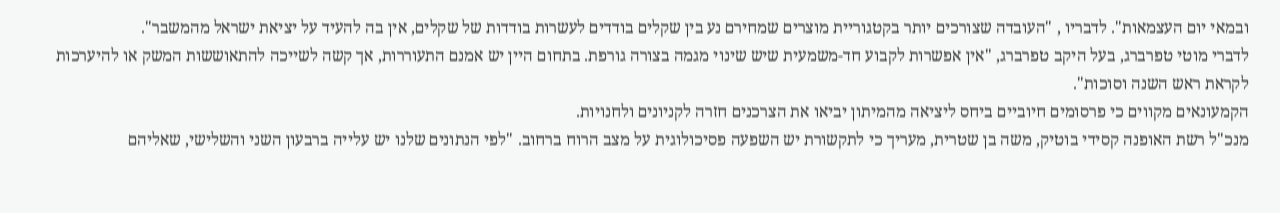ובמאי יום העצמאות". לדבריו , "העובדה שצורכים יותר בקטגוריית מוצרים שמחירם נע בין שקלים בודדים לעשרות בודדות של שקלים, אין בה להעיד על יציאת ישראל מהמשבר".
לדברי מוטי טפרברג, בעל היקב טפרברג, "אין אפשרות לקבוע חד-משמעית שיש שינוי מגמה בצורה גורפת. בתחום היין יש אמנם התעוררות, אך קשה לשייכה להתאוששות המשק או להיערכות לקראת ראש השנה וסוכות".
הקמעונאים מקווים כי פרסומים חיוביים ביחס ליציאה מהמיתון יביאו את הצרכנים חזרה לקניונים ולחנויות.
מנכ"ל רשת האופנה קסידי בוטיק, משה בן שטרית, מעריך כי לתקשורת יש השפעה פסיכולוגית על מצב הרוח ברחוב. "לפי הנתונים שלנו יש עלייה ברבעון השני והשלישי, שאליהם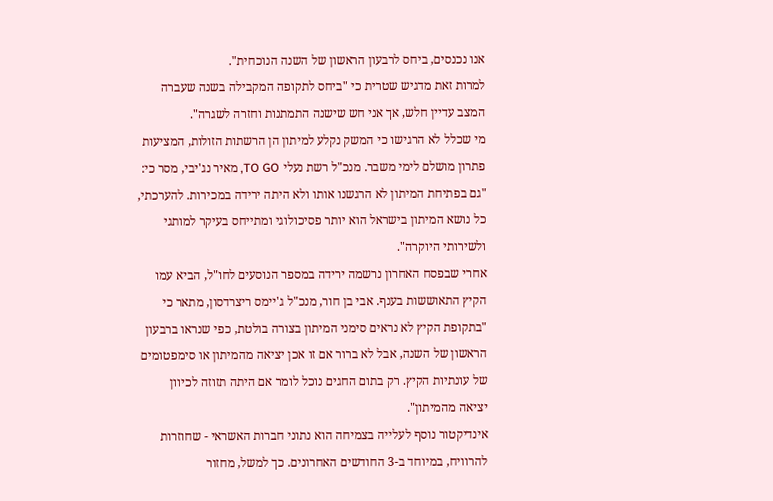אנו נכנסים, ביחס לרבעון הראשון של השנה הנוכחית".
למרות זאת מדגיש שטרית כי "ביחס לתקופה המקבילה בשנה שעברה המצב עדיין חלש, אך אני חש שישנה התמתנות וחזרה לשגרה".
מי שכלל לא הרגישו כי המשק נקלע למיתון הן הרשתות הזולות, המציעות פתרון מושלם לימי משבר. מנכ"ל רשת נעלי TO GO, מאיר נג'יבי, מסר כי: "גם בפתיחת המיתון לא הרגשנו אותו ולא היתה ירידה במכירות. להערכתי, כל נושא המיתון בישראל הוא יותר פסיכולוגי ומתייחס בעיקר למותגי ולשירותי היוקרה".
אחרי שבפסח האחרון נרשמה ירידה במספר הנוסעים לחו"ל, הביא עמו הקיץ התאוששות בענף. אבי בן חור, מנכ"ל ג'יימס ריצרדסון, מתאר כי "בתקופת הקיץ לא נראים סימני המיתון בצורה בולטת, כפי שנראו ברבעון הראשון של השנה, אבל לא ברור אם זו אכן יציאה מהמיתון או סימפטומים של עונתיות הקיץ. רק בתום החגים נוכל לומר אם היתה תזוזה לכיוון יציאה מהמיתון".
אינדיקטור נוסף לעלייה בצמיחה הוא נתוני חברות האשראי - שחוזרות להרוויח, במיוחד ב-3 החודשים האחרונים. כך למשל, מחזור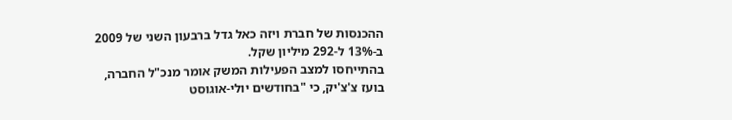ההכנסות של חברת ויזה כאל גדל ברבעון השני של 2009 ב-13% ל-292 מיליון שקל.
בהתייחסו למצב הפעילות המשק אומר מנכ"ל החברה, בועז צ'צ'יק, כי "בחודשים יולי-אוגוסט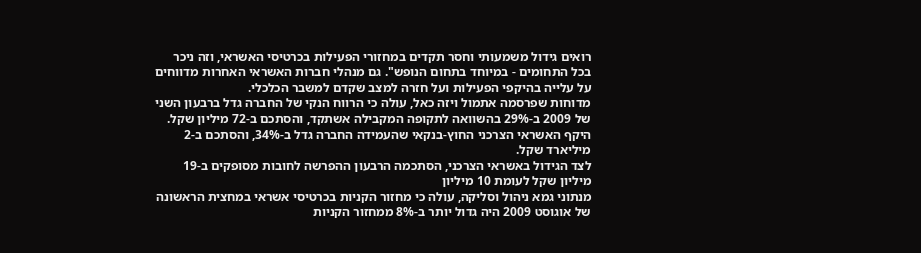רואים גידול משמעותי וחסר תקדים במחזורי הפעילות בכרטיסי האשראי, וזה ניכר בכל התחומים - במיוחד בתחום הנופש". גם מנהלי חברות האשראי האחרות מדווחים על עלייה בהיקפי הפעילות ועל חזרה למצב שקדם למשבר הכלכלי.
מדוחות שפרסמה אתמול ויזה כאל, עולה כי הרווח הנקי של החברה גדל ברבעון השני של 2009 ב-29% בהשוואה לתקופה המקבילה אשתקד, והסתכם ב-72 מיליון שקל. היקף האשראי הצרכני החוץ-בנקאי שהעמידה החברה גדל ב-34%, והסתכם ב-2 מיליארד שקל.
לצד הגידול באשראי הצרכני, הסתכמה הרבעון ההפרשה לחובות מסופקים ב-19 מיליון שקל לעומת 10 מיליון
מנתוני גמא ניהול וסליקה, עולה כי מחזור הקניות בכרטיסי אשראי במחצית הראשונה של אוגוסט 2009 היה גדול יותר ב-8% ממחזור הקניות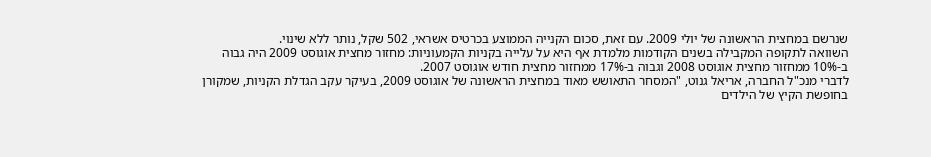שנרשם במחצית הראשונה של יולי 2009. עם זאת, סכום הקנייה הממוצע בכרטיס אשראי, 502 שקל, נותר ללא שינוי.
השוואה לתקופה המקבילה בשנים הקודמות מלמדת אף היא על עלייה בקניות הקמעוניות: מחזור מחצית אוגוסט 2009 היה גבוה ב-10% ממחזור מחצית אוגוסט 2008 וגבוה ב-17% ממחזור מחצית חודש אוגוסט 2007.
לדברי מנכ"ל החברה, אריאל גנוט, "המסחר התאושש מאוד במחצית הראשונה של אוגוסט 2009, בעיקר עקב הגדלת הקניות, שמקורן בחופשת הקיץ של הילדים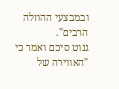ובמבצעי ההוזלה הרבים".
גנוט סיכם ואמר כי "האווירה של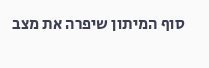סוף המיתון שיפרה את מצב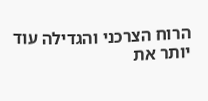הרוח הצרכני והגדילה עוד יותר את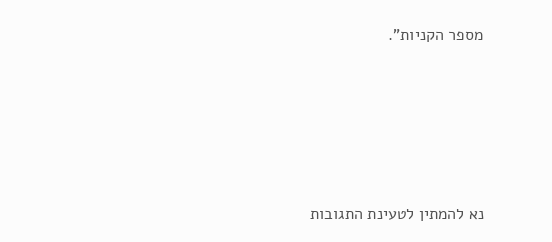מספר הקניות".







נא להמתין לטעינת התגובות